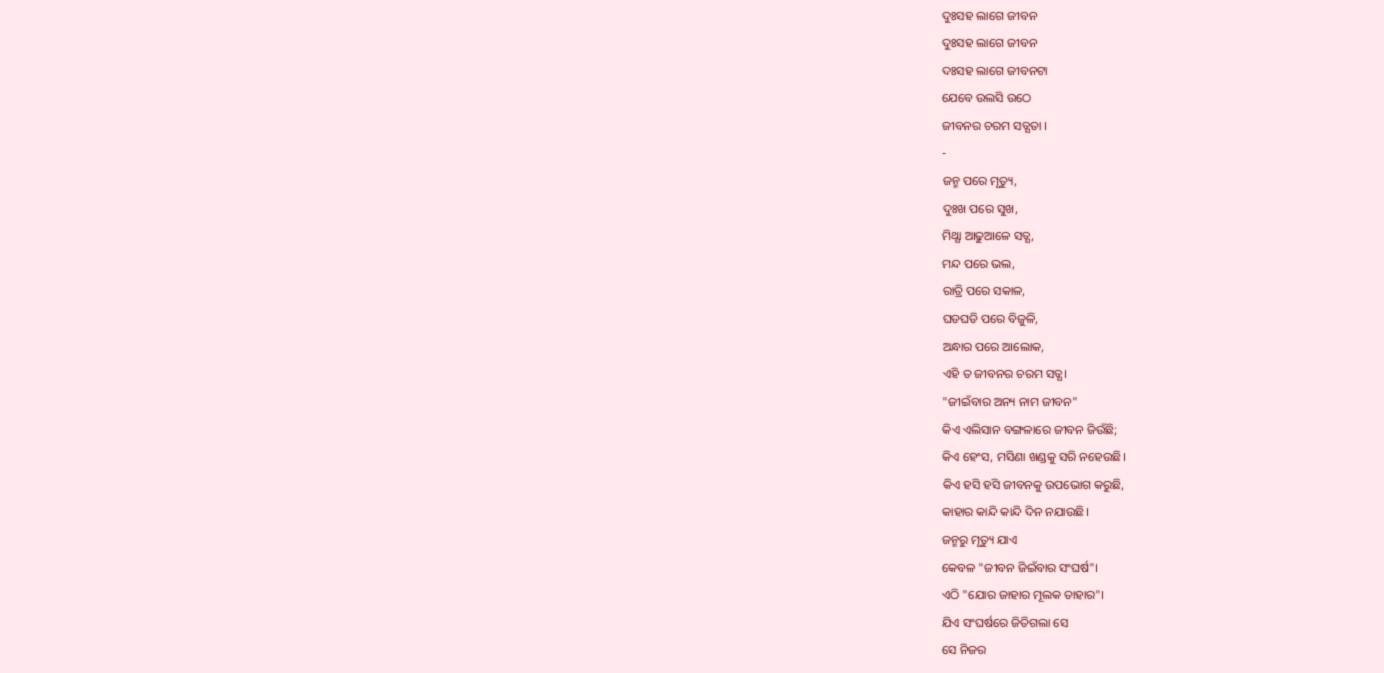ଦୁଃସହ ଲାଗେ ଜୀବନ
ଦୁଃସହ ଲାଗେ ଜୀବନ
ଦଃସହ ଲାଗେ ଜୀବନଟା
ଯେବେ ଉଲସି ଉଠେ
ଜୀବନର ଚରମ ସତ୍ଯତା ।
-
ଜନ୍ମ ପରେ ମୃତ୍ୟୁ,
ଦୁଃଖ ପରେ ସୁଖ,
ମିଥ୍ଯା ଆଢୁଆଳେ ସତ୍ଯ,
ମନ୍ଦ ପରେ ଭଲ,
ରାତ୍ରି ପରେ ସକାଳ,
ଘଡଘଡି ପରେ ବିଜୁଳି,
ଅନ୍ଧାର ପରେ ଆଲୋକ,
ଏହି ତ ଜୀବନର ଚରମ ସତ୍ଯ।
"ଜୀଇଁବାର ଅନ୍ୟ ନାମ ଜୀବନ"
କିଏ ଏଲିସାନ ବଙ୍ଗଳାରେ ଜୀବନ ଜିଉଁଛି;
କିଏ ହେଂସ, ମସିଣା ଖଣ୍ଡକୁ ସରି ନହେଉଛି।
କିଏ ହସି ହସି ଜୀବନକୁ ଉପଭୋଗ କରୁଛି,
କାହାର କାନ୍ଦି କାନ୍ଦି ଦିନ ନଯାଉଛି।
ଜନ୍ମରୁ ମୃତ୍ୟୁ ଯାଏ
କେବଳ "ଜୀବନ ଜିଇଁବାର ସଂଘର୍ଷ"।
ଏଠି "ଯୋର ଜାହାର ମୂଲକ ତାହାର"।
ଯିଏ ସଂଘର୍ଷରେ ଜିତିଗଲା ସେ
ସେ ନିଜର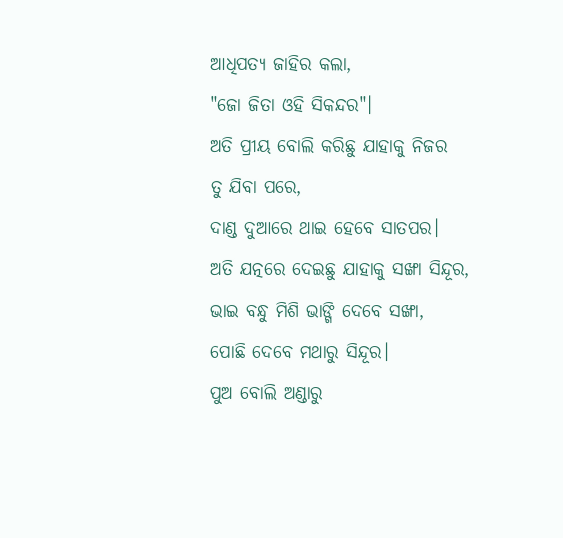ଆଧିପତ୍ଯ ଜାହିର କଲା,
"ଜୋ ଜିତା ଓହି ସିକନ୍ଦର"।
ଅତି ପ୍ରୀୟ ବୋଲି କରିଛୁ ଯାହାକୁ ନିଜର
ତୁ ଯିବା ପରେ,
ଦାଣ୍ଡ ଦୁଆରେ ଥାଇ ହେବେ ସାତପର।
ଅତି ଯତ୍ନରେ ଦେଇଛୁ ଯାହାକୁ ସଙ୍ଖା ସିନ୍ଦୂର,
ଭାଇ ବନ୍ଧୁ ମିଶି ଭାଙ୍ଗି ଦେବେ ସଙ୍ଖା,
ପୋଛି ଦେବେ ମଥାରୁ ସିନ୍ଦୂର।
ପୁଅ ବୋଲି ଅଣ୍ଡାରୁ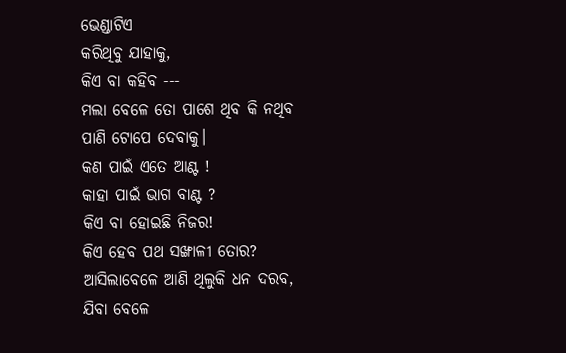ଭେଣ୍ଡାଟିଏ
କରିଥିବୁ ଯାହାକୁ,
କିଏ ବା କହିବ ---
ମଲା ବେଳେ ତୋ ପାଶେ ଥିବ କି ନଥିବ
ପାଣି ଟୋପେ ଦେବାକୁ।
କଣ ପାଇଁ ଏତେ ଆଣ୍ଟ !
କାହା ପାଇଁ ଭାଗ ବାଣ୍ଟ ?
କିଏ ବା ହୋଇଛି ନିଜର!
କିଏ ହେବ ପଥ ସଙ୍ଖାଳୀ ତୋର?
ଆସିଲାବେଳେ ଆଣି ଥିଲୁକି ଧନ ଦରବ,
ଯିବା ବେଳେ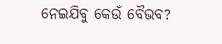ନେଇଯିବୁ କେଉଁ ବୈଭବ?